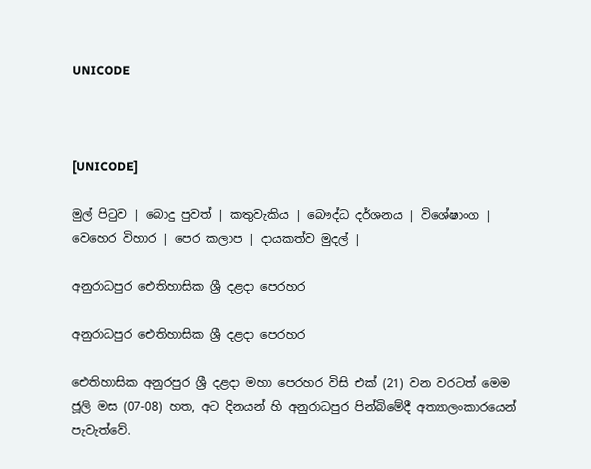UNICODE



[UNICODE]

මුල් පිටුව | බොදු පුවත් | කතුවැකිය | බෞද්ධ දර්ශනය | විශේෂාංග | වෙහෙර විහාර | පෙර කලාප | දායකත්ව මුදල් |

අනුරාධපුර ඓතිහාසික ශ්‍රී දළදා පෙරහර

අනුරාධපුර ඓතිහාසික ශ්‍රී දළදා පෙරහර

ඓතිහාසික අනුරපුර ශ්‍රී දළදා මහා පෙරහර විසි එක් (21) වන වරටත් මෙම ජූලි මස (07-08) හත, අට දිනයන් හි අනුරාධපුර පින්බිමේදී අත්‍යාලංකාරයෙන් පැවැත්වේ.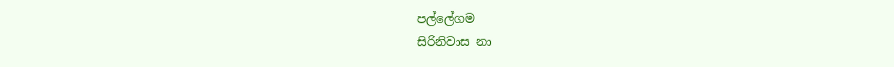පල්ලේගම
සිරිනිවාස නා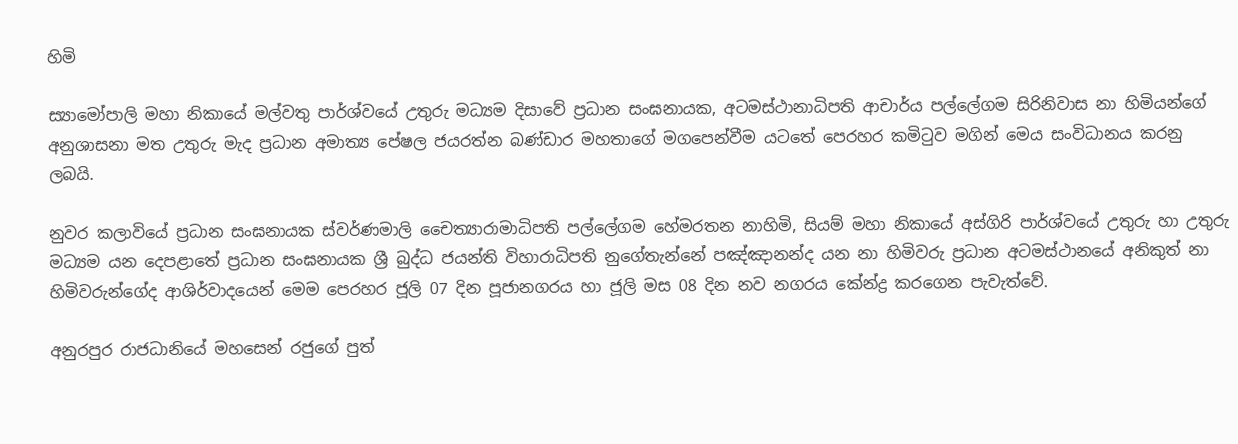හිමි

ස්‍යාමෝපාලි මහා නිකායේ මල්වතු පාර්ශ්වයේ උතුරු මධ්‍යම දිසාවේ ප්‍රධාන සංඝනායක, අටමස්ථානාධිපති ආචාර්ය පල්ලේගම සිරිනිවාස නා හිමියන්ගේ අනුශාසනා මත උතුරු මැද ප්‍රධාන අමාත්‍ය පේෂල ජයරත්න බණ්ඩාර මහතාගේ මගපෙන්වීම යටතේ පෙරහර කමිටුව මගින් මෙය සංවිධානය කරනු ලබයි.

නුවර කලාවියේ ප්‍රධාන සංඝනායක ස්වර්ණමාලි චෛත්‍යාරාමාධිපති පල්ලේගම හේමරතන නාහිමි, සියම් මහා නිකායේ අස්ගිරි පාර්ශ්වයේ උතුරු හා උතුරු මධ්‍යම යන දෙපළාතේ ප්‍රධාන සංඝනායක ශ්‍රී බුද්ධ ජයන්ති විහාරාධිපති නුගේතැන්නේ පඤ්ඤානන්ද යන නා හිමිවරු ප්‍රධාන අටමස්ථානයේ අනිකුත් නා හිමිවරුන්ගේද ආශිර්වාදයෙන් මෙම පෙරහර ජූලි 07 දින පූජානගරය හා ජූලි මස 08 දින නව නගරය කේන්ද්‍ර කරගෙන පැවැත්වේ.

අනුරපුර රාජධානියේ මහසෙන් රජුගේ පුත්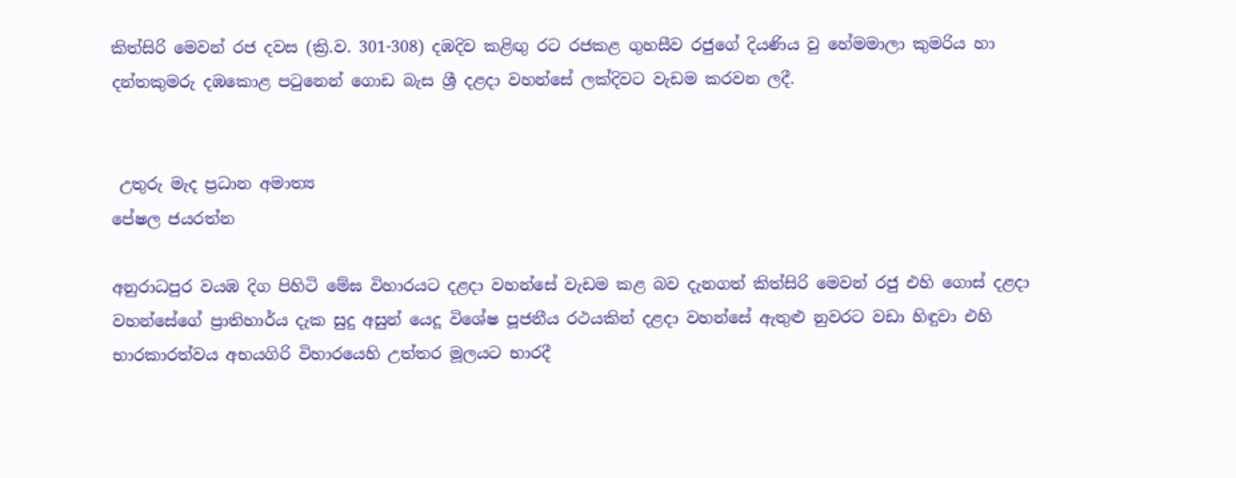කිත්සිරි මෙවන් රජ දවස (ක්‍රි.ව. 301-308) දඹදිව කළිඟු රට රජකළ ගුහසීව රජුගේ දියණිය වු හේමමාලා කුමරිය හා දන්තකුමරු දඹකොළ පටුනෙන් ගොඩ බැස ශ්‍රී දළදා වහන්සේ ලක්දිවට වැඩම කරවන ලදී.


 උතුරු මැද ප්‍රධාන අමාත්‍ය
පේෂල ජයරත්න

අනුරාධපුර වයඹ දිග පිහිටි මේඝ විහාරයට දළදා වහන්සේ වැඩම කළ බව දැනගත් කිත්සිරි මෙවන් රජු එහි ගොස් දළදා වහන්සේගේ ප්‍රාතිහාර්ය දැක සුදු අසුන් යෙදූ විශේෂ පූජනීය රථයකින් දළදා වහන්සේ ඇතුළු නුවරට වඩා හිඳුවා එහි භාරකාරත්වය අභයගිරි විහාරයෙහි උත්තර මූලයට භාරදී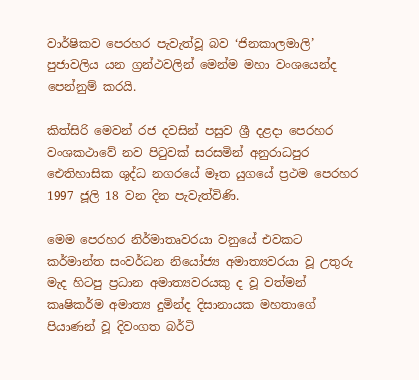වාර්ෂිකව පෙරහර පැවැත්වූ බව ‘ජිනකාලමාලි’ පුජාවලිය යන ග්‍රන්ථවලින් මෙන්ම මහා වංශයෙන්ද පෙන්නුම් කරයි.

කිත්සිරි මෙවන් රජ දවසින් පසුව ශ්‍රී දළදා පෙරහර වංශකථාවේ නව පිටුවක් සරසමින් අනුරාධපුර ඓතිහාසික ශුද්ධ නගරයේ මෑත යුගයේ ප්‍රථම පෙරහර 1997 ජූලි 18 වන දින පැවැත්විණි.

මෙම පෙරහර නිර්මාතෘවරයා වනුයේ එවකට කර්මාන්ත සංවර්ධන නියෝජ්‍ය අමාත්‍යවරයා වූ උතුරු මැද හිටපු ප්‍රධාන අමාත්‍යවරයකු ද වූ වත්මන් කෘෂිකර්ම අමාත්‍ය දුමින්ද දිසානායක මහතාගේ පියාණන් වූ දිවංගත බර්ටි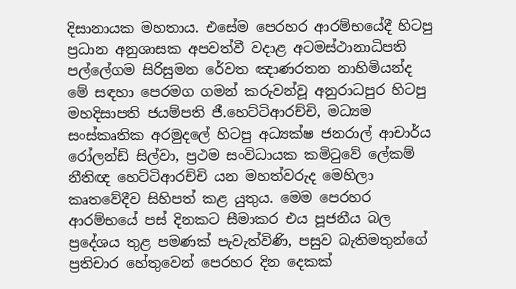දිසානායක මහතාය. එසේම පෙරහර ආරම්භයේදී හිටපු ප්‍රධාන අනුශාසක අපවත්වී වදාළ අටමස්ථානාධිපති පල්ලේගම සිරිසුමන රේවත ඤාණරතන නාහිමියන්ද මේ සඳහා පෙරමග ගමන් කරුවන්වූ අනුරාධපුර හිටපු මහදිසාපති ජයම්පති ජී.හෙට්ටිආරච්චි, මධ්‍යම සංස්කෘතික අරමුදලේ හිටපු අධ්‍යක්ෂ ජනරාල් ආචාර්ය රෝලන්ඩ් සිල්වා, ප්‍රථම සංවිධායක කමිටුවේ ලේකම් නීතිඥ හෙට්ටිආරච්චි යන මහත්වරුද මෙහිලා කෘතවේදීව සිහිපත් කළ යුතුය. මෙම පෙරහර ආරම්භයේ පස් දිනකට සීමාකර එය පූජනීය බල ප්‍රදේශය තුළ පමණක් පැවැත්විණි, පසුව බැතිමතුන්ගේ ප්‍රතිචාර හේතුවෙන් පෙරහර දින දෙකක්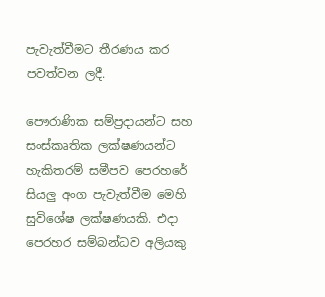පැවැත්වීමට තීරණය කර පවත්වන ලදී.

පෞරාණික සම්ප්‍රදායන්ට සහ සංස්කෘතික ලක්ෂණයන්ට හැකිතරම් සමීපව පෙරහරේ සියලු අංග පැවැත්වීම මෙහි සුවිශේෂ ලක්ෂණයකි. එදා පෙරහර සම්බන්ධව අලියකු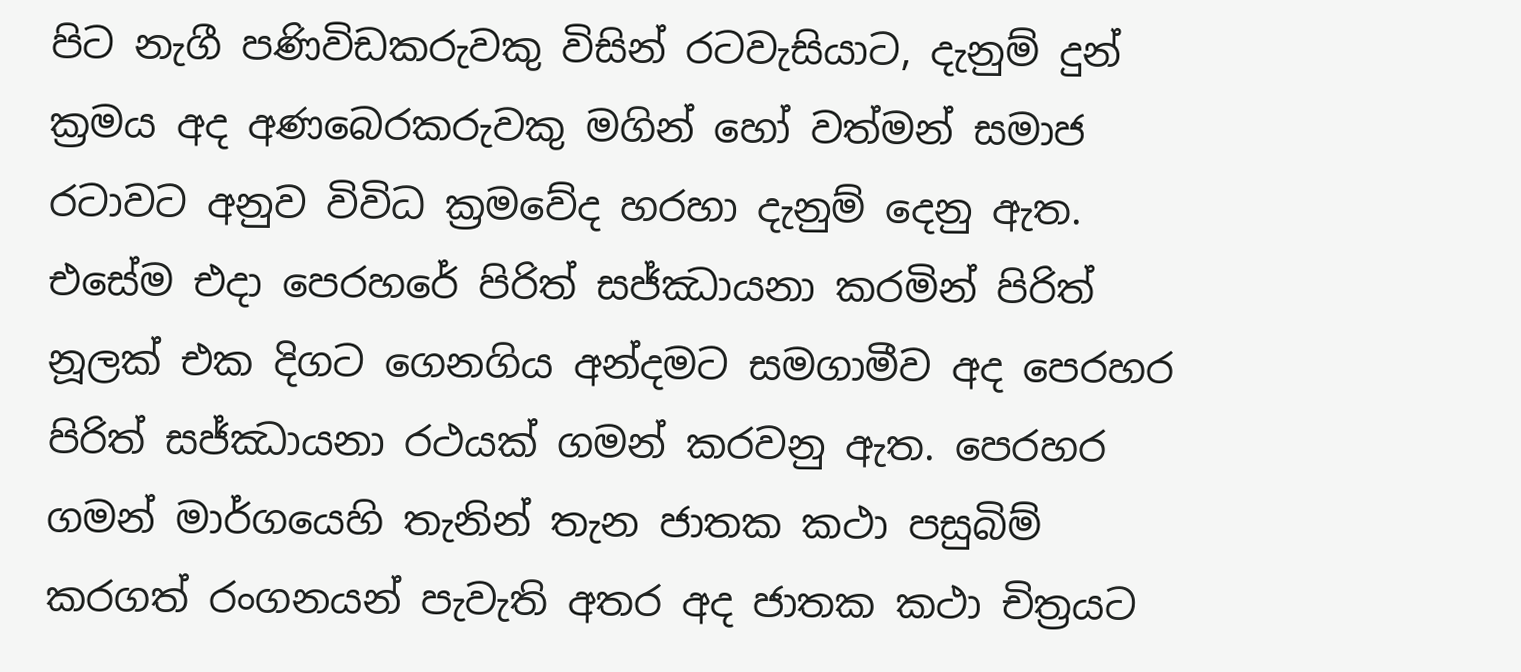පිට නැගී පණිවිඩකරුවකු විසින් රටවැසියාට, දැනුම් දුන් ක්‍රමය අද අණබෙරකරුවකු මගින් හෝ වත්මන් සමාජ රටාවට අනුව විවිධ ක්‍රමවේද හරහා දැනුම් දෙනු ඇත. එසේම එදා පෙරහරේ පිරිත් සජ්ඣායනා කරමින් පිරිත් නූලක් එක දිගට ගෙනගිය අන්දමට සමගාමීව අද පෙරහර පිරිත් සජ්ඣායනා රථයක් ගමන් කරවනු ඇත. පෙරහර ගමන් මාර්ගයෙහි තැනින් තැන ජාතක කථා පසුබිම් කරගත් රංගනයන් පැවැති අතර අද ජාතක කථා චිත්‍රයට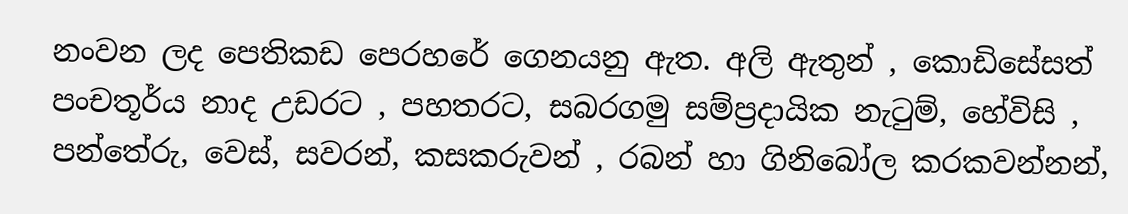නංවන ලද පෙතිකඩ පෙරහරේ ගෙනයනු ඇත. අලි ඇතුන් , කොඩිසේසත් පංචතූර්ය නාද උඩරට , පහතරට, සබරගමු සම්ප්‍රදායික නැටුම්, හේවිසි , පන්තේරු, වෙස්, සවරන්, කසකරුවන් , රබන් හා ගිනිබෝල කරකවන්නන්,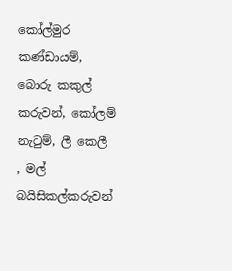කෝල්මුර කණ්ඩායම්, බොරු කකුල් කරුවන්, කෝලම් නැටුම්, ලී කෙලී , මල් බයිසිකල්කරුවන්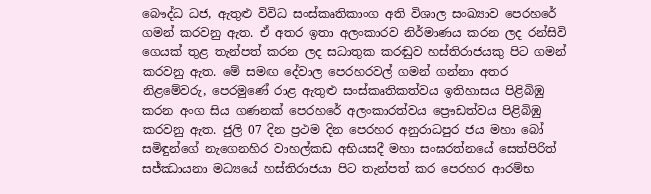බෞද්ධ ධජ, ඇතුළු විවිධ සංස්කෘතිකාංග අති විශාල සංඛ්‍යාව පෙරහරේ ගමන් කරවනු ඇත. ඒ අතර ඉතා අලංකාරව නිර්මාණය කරන ලද රන්සිවි ගෙයක් තුළ තැන්පත් කරන ලද සධාතුක කරඬුව හස්තිරාජයකු පිට ගමන් කරවනු ඇත. මේ සමඟ දේවාල පෙරහරවල් ගමන් ගන්නා අතර නිළමේවරු, පෙරමුණේ රාළ ඇතුළු සංස්කෘතිකත්වය ඉතිහාසය පිළිබිඹු කරන අංග සිය ගණනක් පෙරහරේ අලංකාරත්වය ප්‍රෞඩත්වය පිළිබිඹු කරවනු ඇත. ජුලි 07 දින ප්‍රථම දින පෙරහර අනුරාධපුර ජය මහා බෝ සමිඳුන්ගේ නැගෙනහිර වාහල්කඩ අභියසදී මහා සංඝරත්නයේ සෙත්පිරිත් සජ්ඣායනා මධ්‍යයේ හස්තිරාජයා පිට තැන්පත් කර පෙරහර ආරම්භ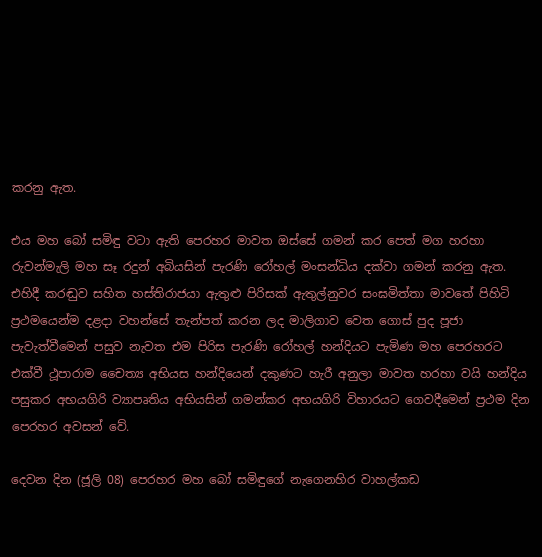කරනු ඇත.

එය මහ බෝ සමිඳු වටා ඇති පෙරහර මාවත ඔස්සේ ගමන් කර පෙත් මග හරහා රුවන්මැලි මහ සෑ රදුන් අබියසින් පැරණි රෝහල් මංසන්ධිය දක්වා ගමන් කරනු ඇත. එහිදී කරඬුව සහිත හස්තිරාජයා ඇතුළු පිරිසක් ඇතුල්නුවර සංඝමිත්තා මාවතේ පිහිටි ප්‍රථමයෙන්ම දළදා වහන්සේ තැන්පත් කරන ලද මාලිගාව වෙත ගොස් පුද පූජා පැවැත්වීමෙන් පසුව නැවත එම පිරිස පැරණි රෝහල් හන්දියට පැමිණ මහ පෙරහරට එක්වී ථූපාරාම චෛත්‍ය අභියස හන්දියෙන් දකුණට හැරී අනුලා මාවත හරහා වයි හන්දිය පසුකර අභයගිරි ව්‍යාපෘතිය අභියසින් ගමන්කර අභයගිරි විහාරයට ගෙවදීමෙන් ප්‍රථම දින පෙරහර අවසන් වේ.

දෙවන දින (ජූලි 08) පෙරහර මහ බෝ සමිඳුගේ නැගෙනහිර වාහල්කඩ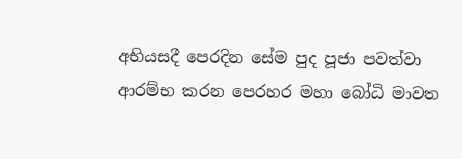අභියසදී පෙරදින සේම පුද පූජා පවත්වා ආරම්භ කරන පෙරහර මහා බෝධි මාවත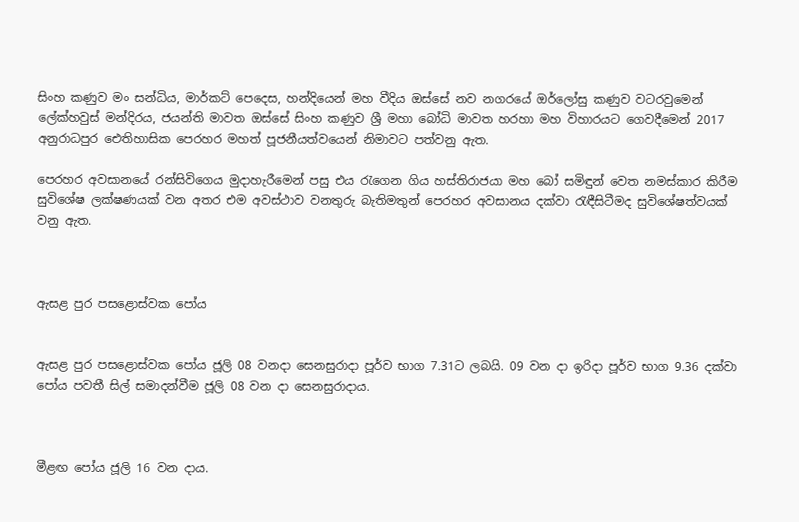සිංහ කණුව මං සන්ධිය, මාර්කට් පෙදෙස, හන්දියෙන් මහ වීදිය ඔස්සේ නව නගරයේ ඔර්ලෝසු කණුව වටරවුමෙන් ලේක්හවුස් මන්දිරය, ජයන්ති මාවත ඔස්සේ සිංහ කණුව ශ්‍රී මහා බෝධි මාවත හරහා මහ විහාරයට ගෙවදීමෙන් 2017 අනුරාධපුර ඓතිහාසික පෙරහර මහත් පූජනීයත්වයෙන් නිමාවට පත්වනු ඇත.

පෙරහර අවසානයේ රන්සිවිගෙය මුදාහැරීමෙන් පසු එය රැගෙන ගිය හස්තිරාජයා මහ බෝ සමිඳුන් වෙත නමස්කාර කිරීම සුවිශේෂ ලක්ෂණයක් වන අතර එම අවස්ථාව වනතුරු බැතිමතුන් පෙරහර අවසානය දක්වා රැඳීසිටීමද සුවිශේෂත්වයක් වනු ඇත.



ඇසළ පුර පසළොස්වක පෝය


ඇසළ පුර පසළොස්වක පෝය ජූලි 08 වනදා සෙනසුරාදා පූර්ව භාග 7.31ට ලබයි. 09 වන දා ඉරිදා පූර්ව භාග 9.36 දක්වා පෝය පවතී සිල් සමාදන්වීම ජූලි 08 වන දා සෙනසුරාදාය.



මීළඟ පෝය ජූලි 16 වන දාය.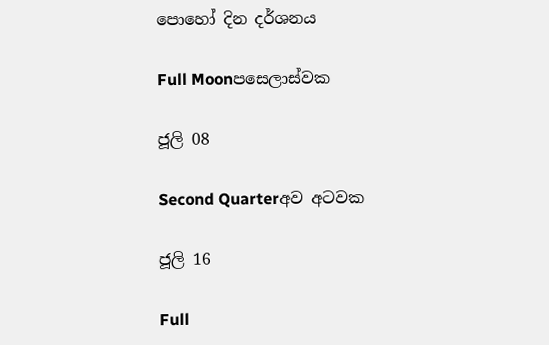පොහෝ දින දර්ශනය

Full Moonපසෙලාස්වක

ජූලි 08

Second Quarterඅව අටවක

ජූලි 16

Full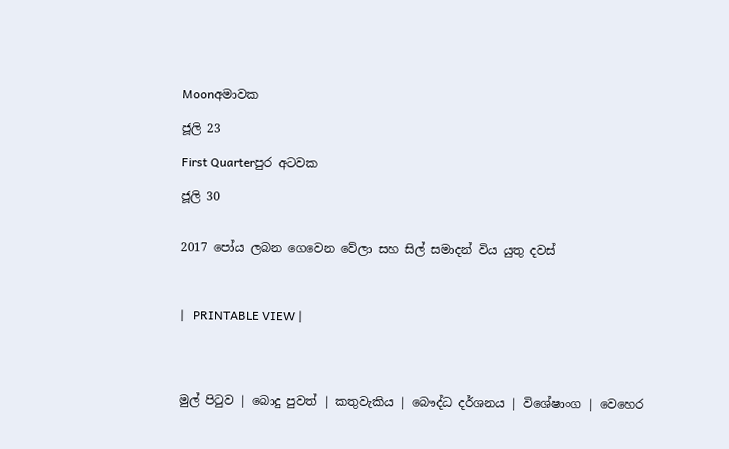Moonඅමාවක

ජූලි 23

First Quarterපුර අටවක

ජූලි 30


2017 පෝය ලබන ගෙවෙන වේලා සහ සිල් සමාදන් විය යුතු දවස්



|   PRINTABLE VIEW |




මුල් පිටුව | බොදු පුවත් | කතුවැකිය | බෞද්ධ දර්ශනය | විශේෂාංග | වෙහෙර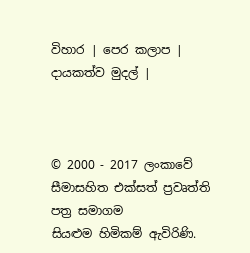විහාර | පෙර කලාප | දායකත්ව මුදල් |



© 2000 - 2017 ලංකාවේ සීමාසහිත එක්සත් ප්‍රවෘත්ති පත්‍ර සමාගම
සියළුම හිමිකම් ඇවිරිණි.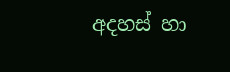අදහස් හා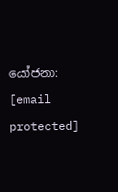යෝජනා: [email protected]